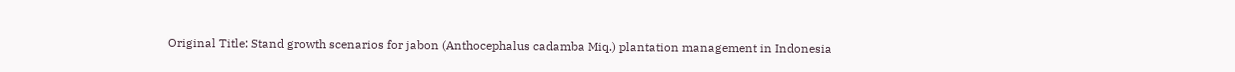Original Title: Stand growth scenarios for jabon (Anthocephalus cadamba Miq.) plantation management in Indonesia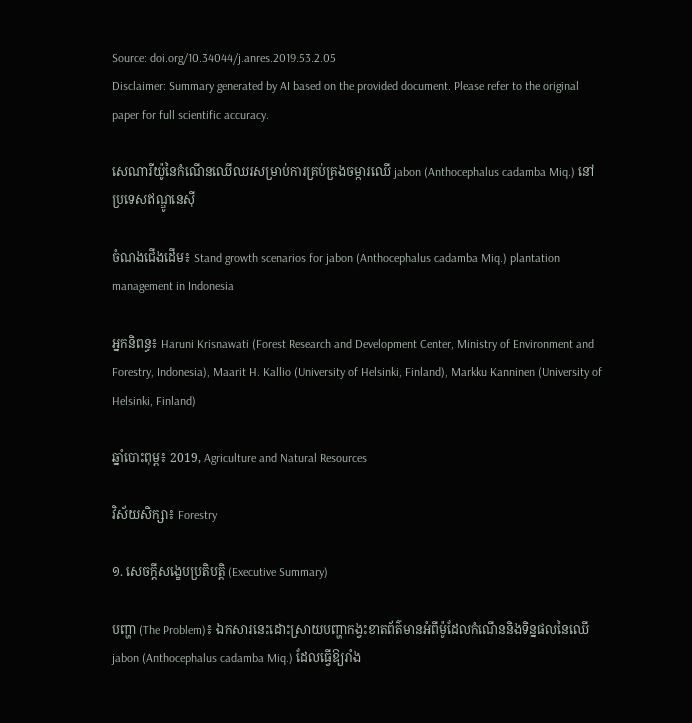Source: doi.org/10.34044/j.anres.2019.53.2.05
Disclaimer: Summary generated by AI based on the provided document. Please refer to the original paper for full scientific accuracy.

សេណារីយ៉ូនៃកំណើនឈើឈរសម្រាប់ការគ្រប់គ្រងចម្ការឈើ jabon (Anthocephalus cadamba Miq.) នៅប្រទេសឥណ្ឌូនេស៊ី

ចំណងជើងដើម៖ Stand growth scenarios for jabon (Anthocephalus cadamba Miq.) plantation management in Indonesia

អ្នកនិពន្ធ៖ Haruni Krisnawati (Forest Research and Development Center, Ministry of Environment and Forestry, Indonesia), Maarit H. Kallio (University of Helsinki, Finland), Markku Kanninen (University of Helsinki, Finland)

ឆ្នាំបោះពុម្ព៖ 2019, Agriculture and Natural Resources

វិស័យសិក្សា៖ Forestry

១. សេចក្តីសង្ខេបប្រតិបត្តិ (Executive Summary)

បញ្ហា (The Problem)៖ ឯកសារនេះដោះស្រាយបញ្ហាកង្វះខាតព័ត៌មានអំពីម៉ូដែលកំណើននិងទិន្នផលនៃឈើ jabon (Anthocephalus cadamba Miq.) ដែលធ្វើឱ្យរាំង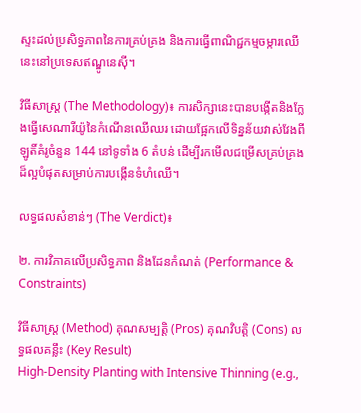ស្ទះដល់ប្រសិទ្ធភាពនៃការគ្រប់គ្រង និងការធ្វើពាណិជ្ជកម្មចម្ការឈើនេះនៅប្រទេសឥណ្ឌូនេស៊ី។

វិធីសាស្ត្រ (The Methodology)៖ ការសិក្សានេះបានបង្កើតនិងក្លែងធ្វើសេណារីយ៉ូនៃកំណើនឈើឈរ ដោយផ្អែកលើទិន្នន័យវាស់វែងពីឡូតិ៍គំរូចំនួន 144 នៅទូទាំង 6 តំបន់ ដើម្បីរកមើលជម្រើសគ្រប់គ្រងដ៏ល្អបំផុតសម្រាប់ការបង្កើនទំហំឈើ។

លទ្ធផលសំខាន់ៗ (The Verdict)៖

២. ការវិភាគលើប្រសិទ្ធភាព និងដែនកំណត់ (Performance & Constraints)

វិធីសាស្ត្រ (Method) គុណសម្បត្តិ (Pros) គុណវិបត្តិ (Cons) លទ្ធផលគន្លឹះ (Key Result)
High-Density Planting with Intensive Thinning (e.g.,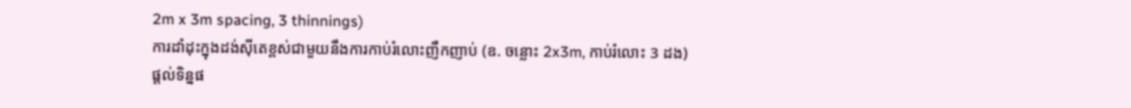2m x 3m spacing, 3 thinnings)
ការដាំដុះក្នុងដង់ស៊ីតេខ្ពស់ជាមួយនឹងការកាប់រំលោះញឹកញាប់ (ឧ. ចន្លោះ 2x3m, កាប់រំលោះ 3 ដង)
ផ្តល់ទិន្នផ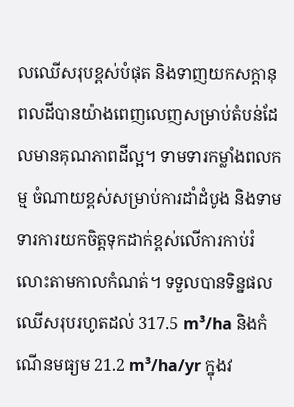លឈើសរុបខ្ពស់បំផុត និងទាញយកសក្តានុពលដីបានយ៉ាងពេញលេញសម្រាប់តំបន់ដែលមានគុណភាពដីល្អ។ ទាមទារកម្លាំងពលកម្ម ចំណាយខ្ពស់សម្រាប់ការដាំដំបូង និងទាមទារការយកចិត្តទុកដាក់ខ្ពស់លើការកាប់រំលោះតាមកាលកំណត់។ ទទួលបានទិន្នផលឈើសរុបរហូតដល់ 317.5 m³/ha និងកំណើនមធ្យម 21.2 m³/ha/yr ក្នុងវ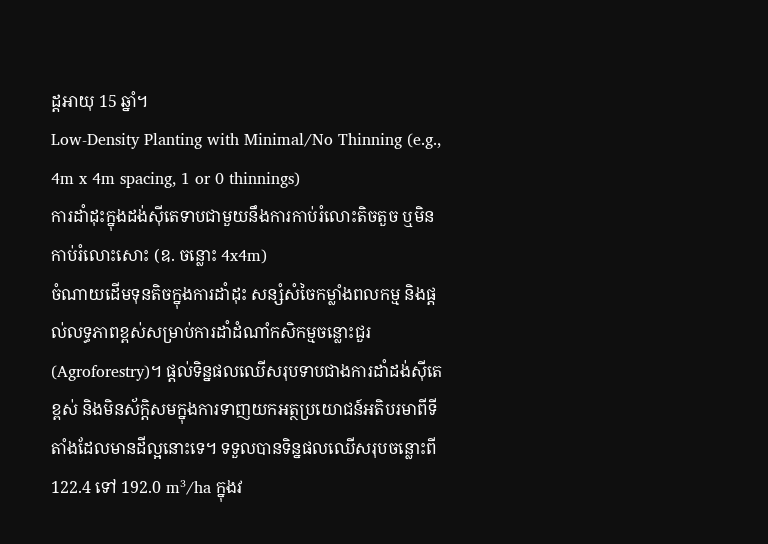ដ្តអាយុ 15 ឆ្នាំ។
Low-Density Planting with Minimal/No Thinning (e.g., 4m x 4m spacing, 1 or 0 thinnings)
ការដាំដុះក្នុងដង់ស៊ីតេទាបជាមួយនឹងការកាប់រំលោះតិចតួច ឬមិនកាប់រំលោះសោះ (ឧ. ចន្លោះ 4x4m)
ចំណាយដើមទុនតិចក្នុងការដាំដុះ សន្សំសំចៃកម្លាំងពលកម្ម និងផ្តល់លទ្ធភាពខ្ពស់សម្រាប់ការដាំដំណាំកសិកម្មចន្លោះជួរ (Agroforestry)។ ផ្តល់ទិន្នផលឈើសរុបទាបជាងការដាំដង់ស៊ីតេខ្ពស់ និងមិនស័ក្តិសមក្នុងការទាញយកអត្ថប្រយោជន៍អតិបរមាពីទីតាំងដែលមានដីល្អនោះទេ។ ទទួលបានទិន្នផលឈើសរុបចន្លោះពី 122.4 ទៅ 192.0 m³/ha ក្នុងវ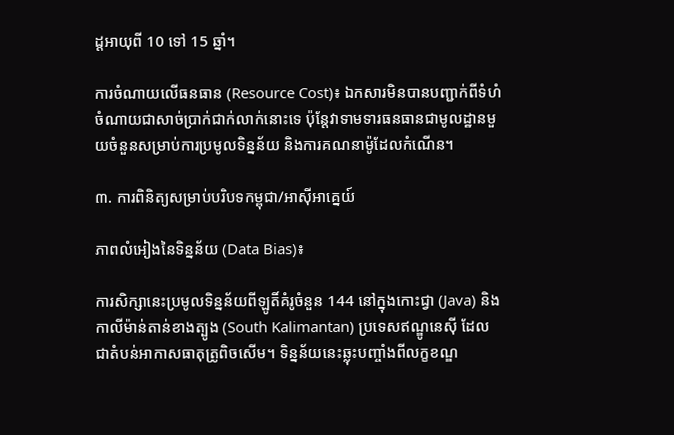ដ្តអាយុពី 10 ទៅ 15 ឆ្នាំ។

ការចំណាយលើធនធាន (Resource Cost)៖ ឯកសារមិនបានបញ្ជាក់ពីទំហំចំណាយជាសាច់ប្រាក់ជាក់លាក់នោះទេ ប៉ុន្តែវាទាមទារធនធានជាមូលដ្ឋានមួយចំនួនសម្រាប់ការប្រមូលទិន្នន័យ និងការគណនាម៉ូដែលកំណើន។

៣. ការពិនិត្យសម្រាប់បរិបទកម្ពុជា/អាស៊ីអាគ្នេយ៍

ភាពលំអៀងនៃទិន្នន័យ (Data Bias)៖

ការសិក្សានេះប្រមូលទិន្នន័យពីឡូតិ៍គំរូចំនួន 144 នៅក្នុងកោះជ្វា (Java) និងកាលីម៉ាន់តាន់ខាងត្បូង (South Kalimantan) ប្រទេសឥណ្ឌូនេស៊ី ដែលជាតំបន់អាកាសធាតុត្រូពិចសើម។ ទិន្នន័យនេះឆ្លុះបញ្ចាំងពីលក្ខខណ្ឌ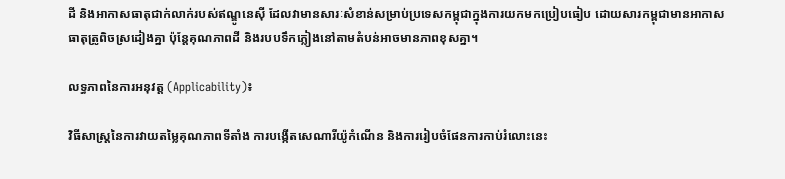ដី និងអាកាសធាតុជាក់លាក់របស់ឥណ្ឌូនេស៊ី ដែលវាមានសារៈសំខាន់សម្រាប់ប្រទេសកម្ពុជាក្នុងការយកមកប្រៀបធៀប ដោយសារកម្ពុជាមានអាកាសធាតុត្រូពិចស្រដៀងគ្នា ប៉ុន្តែគុណភាពដី និងរបបទឹកភ្លៀងនៅតាមតំបន់អាចមានភាពខុសគ្នា។

លទ្ធភាពនៃការអនុវត្ត (Applicability)៖

វិធីសាស្ត្រនៃការវាយតម្លៃគុណភាពទីតាំង ការបង្កើតសេណារីយ៉ូកំណើន និងការរៀបចំផែនការកាប់រំលោះនេះ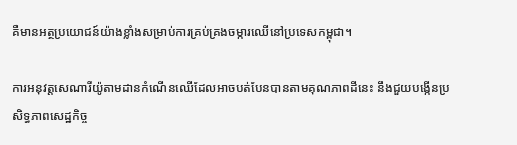គឺមានអត្ថប្រយោជន៍យ៉ាងខ្លាំងសម្រាប់ការគ្រប់គ្រងចម្ការឈើនៅប្រទេសកម្ពុជា។

ការអនុវត្តសេណារីយ៉ូតាមដានកំណើនឈើដែលអាចបត់បែនបានតាមគុណភាពដីនេះ នឹងជួយបង្កើនប្រសិទ្ធភាពសេដ្ឋកិច្ច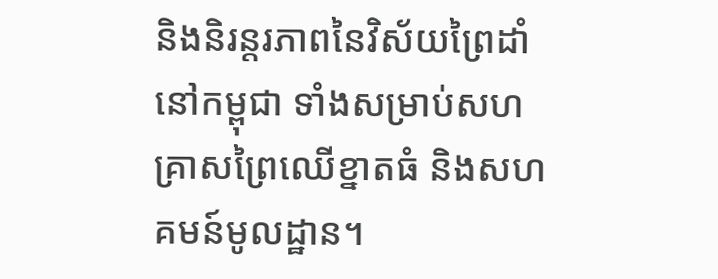និងនិរន្តរភាពនៃវិស័យព្រៃដាំនៅកម្ពុជា ទាំងសម្រាប់សហគ្រាសព្រៃឈើខ្នាតធំ និងសហគមន៍មូលដ្ឋាន។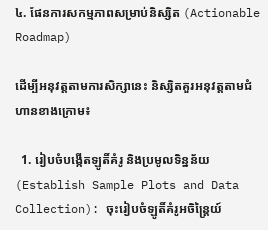៤. ផែនការសកម្មភាពសម្រាប់និស្សិត (Actionable Roadmap)

ដើម្បីអនុវត្តតាមការសិក្សានេះ និស្សិតគួរអនុវត្តតាមជំហានខាងក្រោម៖

  1. រៀបចំបង្កើតឡូតិ៍គំរូ និងប្រមូលទិន្នន័យ (Establish Sample Plots and Data Collection): ចុះរៀបចំឡូតិ៍គំរូអចិន្ត្រៃយ៍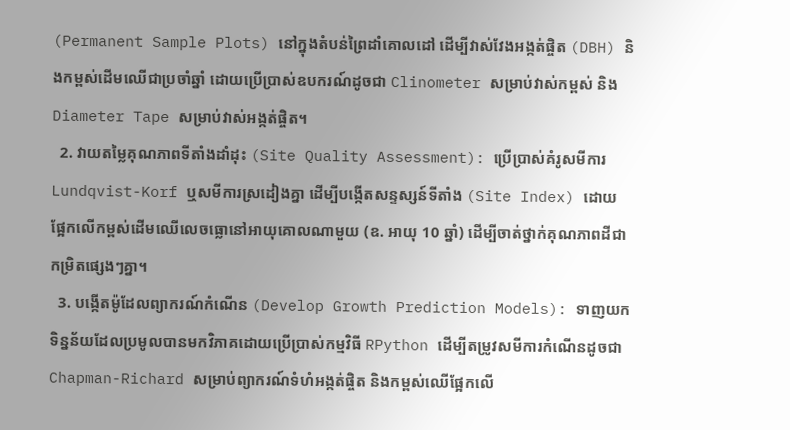(Permanent Sample Plots) នៅក្នុងតំបន់ព្រៃដាំគោលដៅ ដើម្បីវាស់វែងអង្កត់ផ្ចិត (DBH) និងកម្ពស់ដើមឈើជាប្រចាំឆ្នាំ ដោយប្រើប្រាស់ឧបករណ៍ដូចជា Clinometer សម្រាប់វាស់កម្ពស់ និង Diameter Tape សម្រាប់វាស់អង្កត់ផ្ចិត។
  2. វាយតម្លៃគុណភាពទីតាំងដាំដុះ (Site Quality Assessment): ប្រើប្រាស់គំរូសមីការ Lundqvist-Korf ឬសមីការស្រដៀងគ្នា ដើម្បីបង្កើតសន្ទស្សន៍ទីតាំង (Site Index) ដោយផ្អែកលើកម្ពស់ដើមឈើលេចធ្លោនៅអាយុគោលណាមួយ (ឧ. អាយុ 10 ឆ្នាំ) ដើម្បីចាត់ថ្នាក់គុណភាពដីជាកម្រិតផ្សេងៗគ្នា។
  3. បង្កើតម៉ូដែលព្យាករណ៍កំណើន (Develop Growth Prediction Models): ទាញយកទិន្នន័យដែលប្រមូលបានមកវិភាគដោយប្រើប្រាស់កម្មវិធី RPython ដើម្បីតម្រូវសមីការកំណើនដូចជា Chapman-Richard សម្រាប់ព្យាករណ៍ទំហំអង្កត់ផ្ចិត និងកម្ពស់ឈើផ្អែកលើ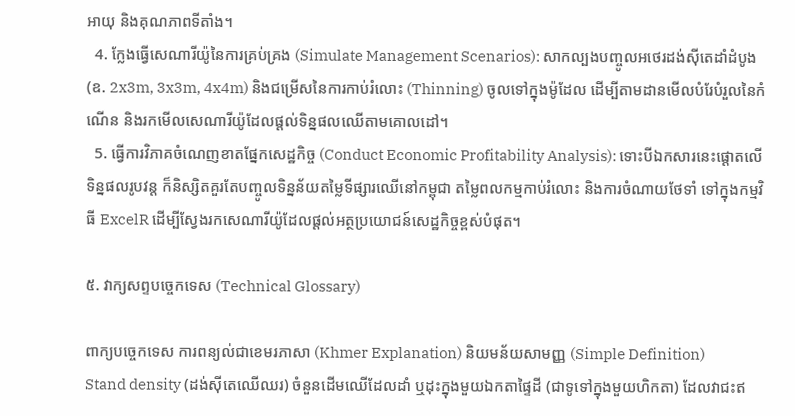អាយុ និងគុណភាពទីតាំង។
  4. ក្លែងធ្វើសេណារីយ៉ូនៃការគ្រប់គ្រង (Simulate Management Scenarios): សាកល្បងបញ្ចូលអថេរដង់ស៊ីតេដាំដំបូង (ឧ. 2x3m, 3x3m, 4x4m) និងជម្រើសនៃការកាប់រំលោះ (Thinning) ចូលទៅក្នុងម៉ូដែល ដើម្បីតាមដានមើលបំរែបំរួលនៃកំណើន និងរកមើលសេណារីយ៉ូដែលផ្តល់ទិន្នផលឈើតាមគោលដៅ។
  5. ធ្វើការវិភាគចំណេញខាតផ្នែកសេដ្ឋកិច្ច (Conduct Economic Profitability Analysis): ទោះបីឯកសារនេះផ្តោតលើទិន្នផលរូបវន្ត ក៏និស្សិតគួរតែបញ្ចូលទិន្នន័យតម្លៃទីផ្សារឈើនៅកម្ពុជា តម្លៃពលកម្មកាប់រំលោះ និងការចំណាយថែទាំ ទៅក្នុងកម្មវិធី ExcelR ដើម្បីស្វែងរកសេណារីយ៉ូដែលផ្តល់អត្ថប្រយោជន៍សេដ្ឋកិច្ចខ្ពស់បំផុត។

៥. វាក្យសព្ទបច្ចេកទេស (Technical Glossary)

ពាក្យបច្ចេកទេស ការពន្យល់ជាខេមរភាសា (Khmer Explanation) និយមន័យសាមញ្ញ (Simple Definition)
Stand density (ដង់ស៊ីតេឈើឈរ) ចំនួនដើមឈើដែលដាំ ឬដុះក្នុងមួយឯកតាផ្ទៃដី (ជាទូទៅក្នុងមួយហិកតា) ដែលវាជះឥ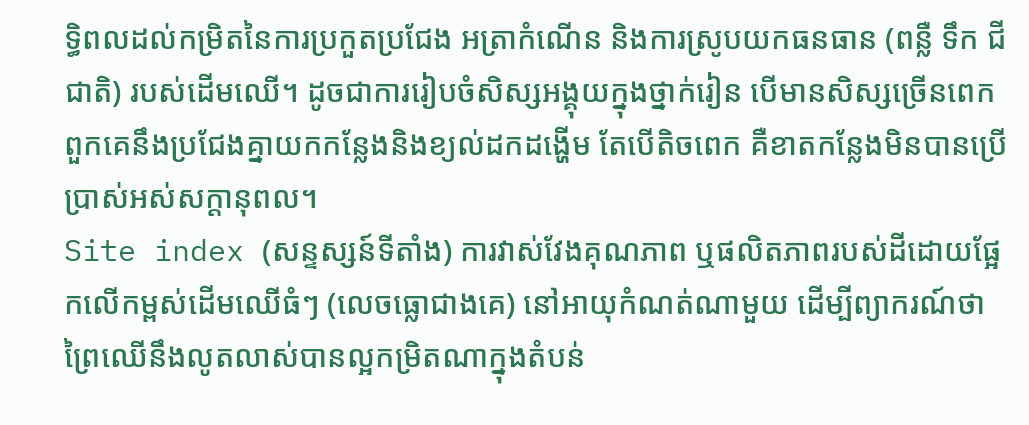ទ្ធិពលដល់កម្រិតនៃការប្រកួតប្រជែង អត្រាកំណើន និងការស្រូបយកធនធាន (ពន្លឺ ទឹក ជីជាតិ) របស់ដើមឈើ។ ដូចជាការរៀបចំសិស្សអង្គុយក្នុងថ្នាក់រៀន បើមានសិស្សច្រើនពេក ពួកគេនឹងប្រជែងគ្នាយកកន្លែងនិងខ្យល់ដកដង្ហើម តែបើតិចពេក គឺខាតកន្លែងមិនបានប្រើប្រាស់អស់សក្តានុពល។
Site index (សន្ទស្សន៍ទីតាំង) ការវាស់វែងគុណភាព ឬផលិតភាពរបស់ដីដោយផ្អែកលើកម្ពស់ដើមឈើធំៗ (លេចធ្លោជាងគេ) នៅអាយុកំណត់ណាមួយ ដើម្បីព្យាករណ៍ថាព្រៃឈើនឹងលូតលាស់បានល្អកម្រិតណាក្នុងតំបន់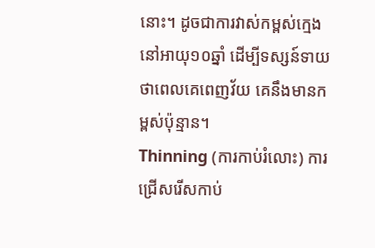នោះ។ ដូចជាការវាស់កម្ពស់ក្មេងនៅអាយុ១០ឆ្នាំ ដើម្បីទស្សន៍ទាយថាពេលគេពេញវ័យ គេនឹងមានកម្ពស់ប៉ុន្មាន។
Thinning (ការកាប់រំលោះ) ការជ្រើសរើសកាប់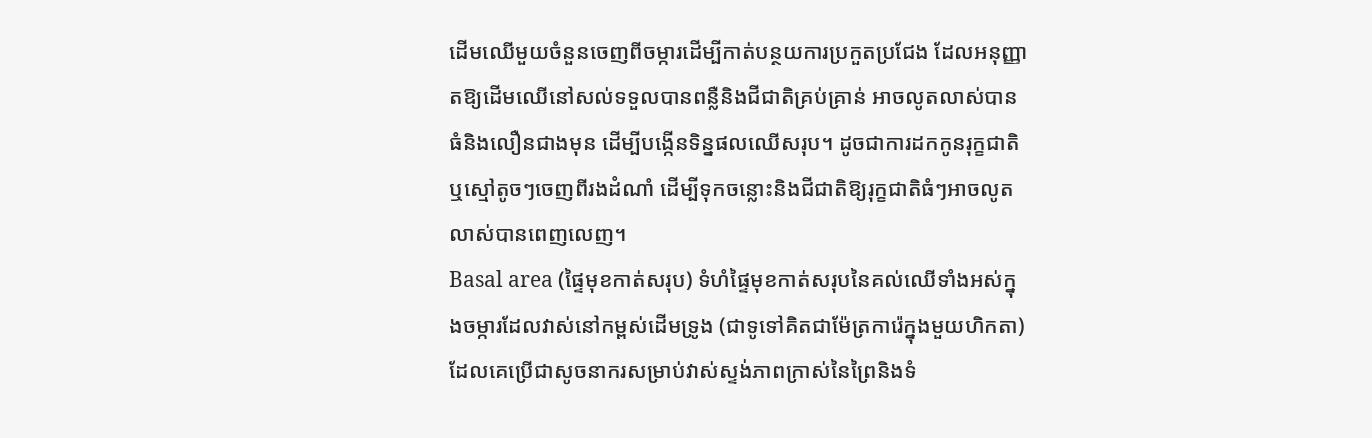ដើមឈើមួយចំនួនចេញពីចម្ការដើម្បីកាត់បន្ថយការប្រកួតប្រជែង ដែលអនុញ្ញាតឱ្យដើមឈើនៅសល់ទទួលបានពន្លឺនិងជីជាតិគ្រប់គ្រាន់ អាចលូតលាស់បានធំនិងលឿនជាងមុន ដើម្បីបង្កើនទិន្នផលឈើសរុប។ ដូចជាការដកកូនរុក្ខជាតិ ឬស្មៅតូចៗចេញពីរងដំណាំ ដើម្បីទុកចន្លោះនិងជីជាតិឱ្យរុក្ខជាតិធំៗអាចលូតលាស់បានពេញលេញ។
Basal area (ផ្ទៃមុខកាត់សរុប) ទំហំផ្ទៃមុខកាត់សរុបនៃគល់ឈើទាំងអស់ក្នុងចម្ការដែលវាស់នៅកម្ពស់ដើមទ្រូង (ជាទូទៅគិតជាម៉ែត្រការ៉េក្នុងមួយហិកតា) ដែលគេប្រើជាសូចនាករសម្រាប់វាស់ស្ទង់ភាពក្រាស់នៃព្រៃនិងទំ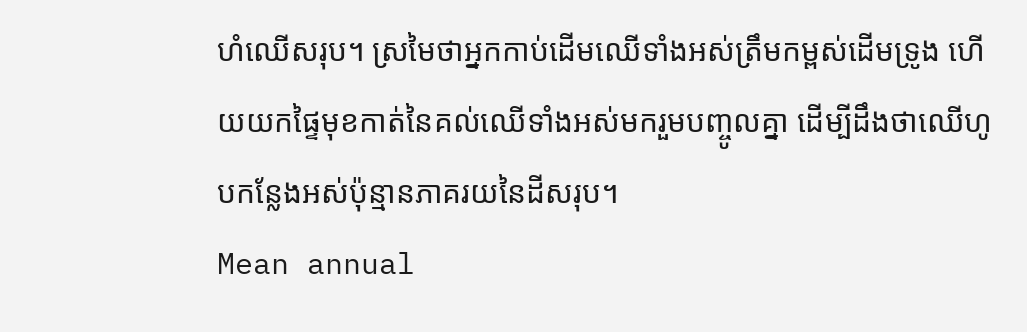ហំឈើសរុប។ ស្រមៃថាអ្នកកាប់ដើមឈើទាំងអស់ត្រឹមកម្ពស់ដើមទ្រូង ហើយយកផ្ទៃមុខកាត់នៃគល់ឈើទាំងអស់មករួមបញ្ចូលគ្នា ដើម្បីដឹងថាឈើហូបកន្លែងអស់ប៉ុន្មានភាគរយនៃដីសរុប។
Mean annual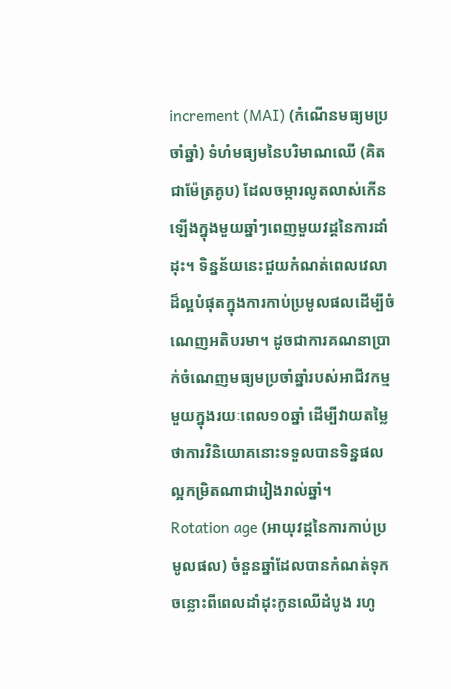increment (MAI) (កំណើនមធ្យមប្រចាំឆ្នាំ) ទំហំមធ្យមនៃបរិមាណឈើ (គិតជាម៉ែត្រគូប) ដែលចម្ការលូតលាស់កើនឡើងក្នុងមួយឆ្នាំៗពេញមួយវដ្តនៃការដាំដុះ។ ទិន្នន័យនេះជួយកំណត់ពេលវេលាដ៏ល្អបំផុតក្នុងការកាប់ប្រមូលផលដើម្បីចំណេញអតិបរមា។ ដូចជាការគណនាប្រាក់ចំណេញមធ្យមប្រចាំឆ្នាំរបស់អាជីវកម្មមួយក្នុងរយៈពេល១០ឆ្នាំ ដើម្បីវាយតម្លៃថាការវិនិយោគនោះទទួលបានទិន្នផលល្អកម្រិតណាជារៀងរាល់ឆ្នាំ។
Rotation age (អាយុវដ្តនៃការកាប់ប្រមូលផល) ចំនួនឆ្នាំដែលបានកំណត់ទុកចន្លោះពីពេលដាំដុះកូនឈើដំបូង រហូ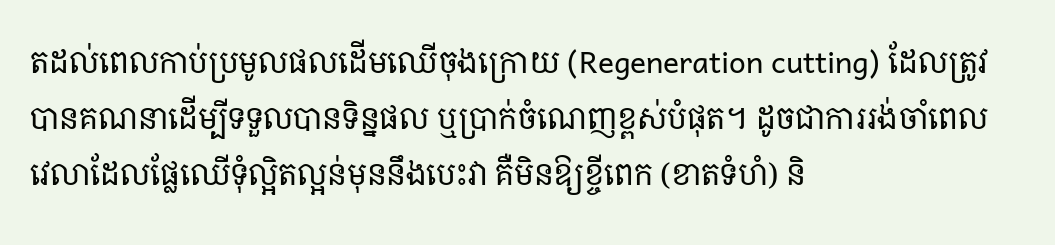តដល់ពេលកាប់ប្រមូលផលដើមឈើចុងក្រោយ (Regeneration cutting) ដែលត្រូវបានគណនាដើម្បីទទួលបានទិន្នផល ឬប្រាក់ចំណេញខ្ពស់បំផុត។ ដូចជាការរង់ចាំពេលវេលាដែលផ្លែឈើទុំល្អិតល្អន់មុននឹងបេះវា គឺមិនឱ្យខ្ចីពេក (ខាតទំហំ) និ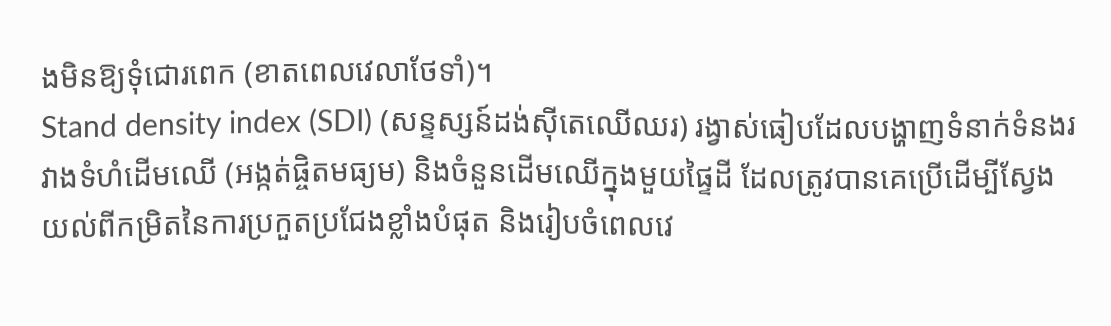ងមិនឱ្យទុំជោរពេក (ខាតពេលវេលាថែទាំ)។
Stand density index (SDI) (សន្ទស្សន៍ដង់ស៊ីតេឈើឈរ) រង្វាស់ធៀបដែលបង្ហាញទំនាក់ទំនងរវាងទំហំដើមឈើ (អង្កត់ផ្ចិតមធ្យម) និងចំនួនដើមឈើក្នុងមួយផ្ទៃដី ដែលត្រូវបានគេប្រើដើម្បីស្វែងយល់ពីកម្រិតនៃការប្រកួតប្រជែងខ្លាំងបំផុត និងរៀបចំពេលវេ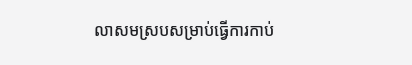លាសមស្របសម្រាប់ធ្វើការកាប់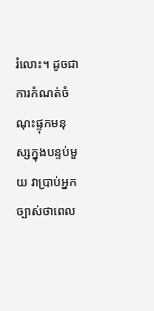រំលោះ។ ដូចជាការកំណត់ចំណុះផ្ទុកមនុស្សក្នុងបន្ទប់មួយ វាប្រាប់អ្នកច្បាស់ថាពេល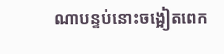ណាបន្ទប់នោះចង្អៀតពេក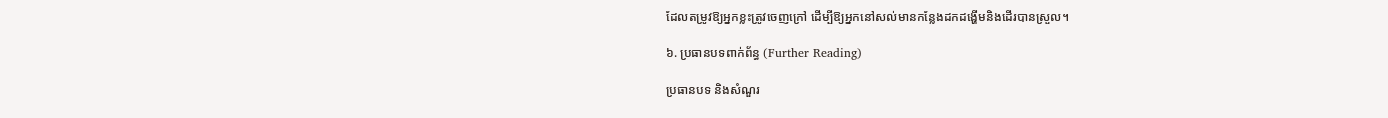ដែលតម្រូវឱ្យអ្នកខ្លះត្រូវចេញក្រៅ ដើម្បីឱ្យអ្នកនៅសល់មានកន្លែងដកដង្ហើមនិងដើរបានស្រួល។

៦. ប្រធានបទពាក់ព័ន្ធ (Further Reading)

ប្រធានបទ និងសំណួរ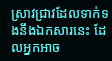ស្រាវជ្រាវដែលទាក់ទងនឹងឯកសារនេះ ដែលអ្នកអាច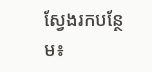ស្វែងរកបន្ថែម៖